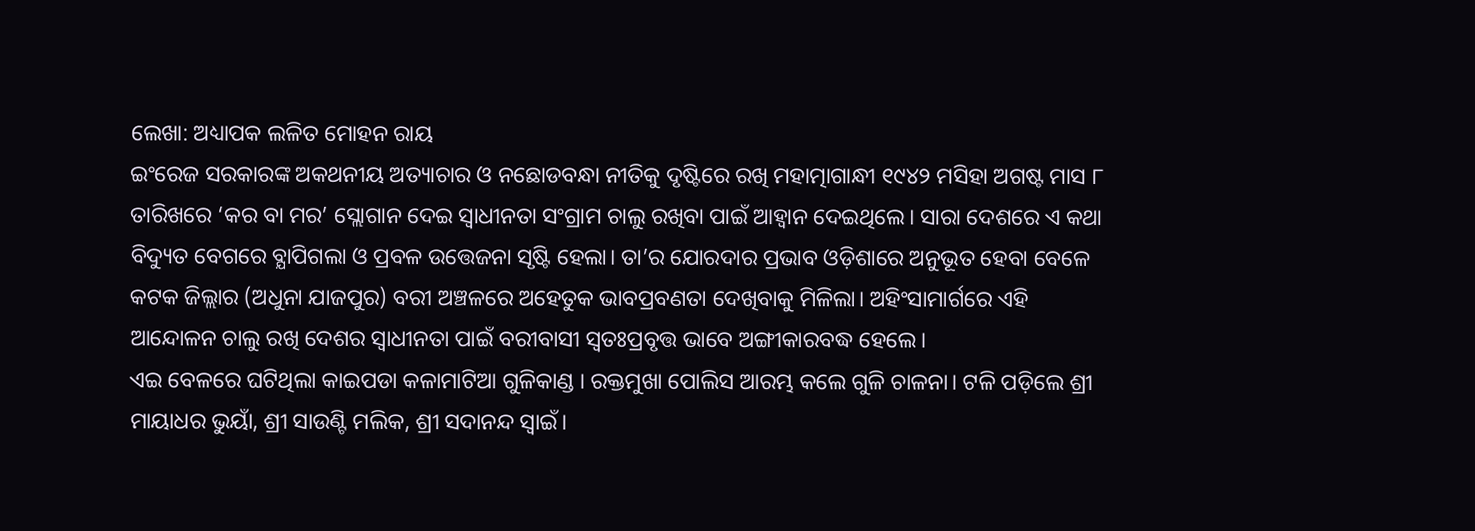ଲେଖା: ଅଧ୍ୟାପକ ଲଳିତ ମୋହନ ରାୟ
ଇଂରେଜ ସରକାରଙ୍କ ଅକଥନୀୟ ଅତ୍ୟାଚାର ଓ ନଛୋଡବନ୍ଧା ନୀତିକୁ ଦୃଷ୍ଟିରେ ରଖି ମହାତ୍ମାଗାନ୍ଧୀ ୧୯୪୨ ମସିହା ଅଗଷ୍ଟ ମାସ ୮ ତାରିଖରେ ‘କର ବା ମର’ ସ୍ଲୋଗାନ ଦେଇ ସ୍ଵାଧୀନତା ସଂଗ୍ରାମ ଚାଲୁ ରଖିବା ପାଇଁ ଆହ୍ୱାନ ଦେଇଥିଲେ। ସାରା ଦେଶରେ ଏ କଥା ବିଦ୍ୟୁତ ବେଗରେ ବ୍ଯାପିଗଲା ଓ ପ୍ରବଳ ଉତ୍ତେଜନା ସୃଷ୍ଟି ହେଲା। ତା’ର ଯୋରଦାର ପ୍ରଭାବ ଓଡ଼ିଶାରେ ଅନୁଭୂତ ହେବା ବେଳେ କଟକ ଜିଲ୍ଲାର (ଅଧୁନା ଯାଜପୁର) ବରୀ ଅଞ୍ଚଳରେ ଅହେତୁକ ଭାବପ୍ରବଣତା ଦେଖିବାକୁ ମିଳିଲା। ଅହିଂସାମାର୍ଗରେ ଏହି ଆନ୍ଦୋଳନ ଚାଲୁ ରଖି ଦେଶର ସ୍ଵାଧୀନତା ପାଇଁ ବରୀବାସୀ ସ୍ଵତଃପ୍ରବୃତ୍ତ ଭାବେ ଅଙ୍ଗୀକାରବଦ୍ଧ ହେଲେ।
ଏଇ ବେଳରେ ଘଟିଥିଲା କାଇପଡା କଳାମାଟିଆ ଗୁଳିକାଣ୍ଡ । ରକ୍ତମୁଖା ପୋଲିସ ଆରମ୍ଭ କଲେ ଗୁଳି ଚାଳନା। ଟଳି ପଡ଼ିଲେ ଶ୍ରୀ ମାୟାଧର ଭୁୟାଁ, ଶ୍ରୀ ସାଉଣ୍ଟି ମଲିକ, ଶ୍ରୀ ସଦାନନ୍ଦ ସ୍ଵାଇଁ।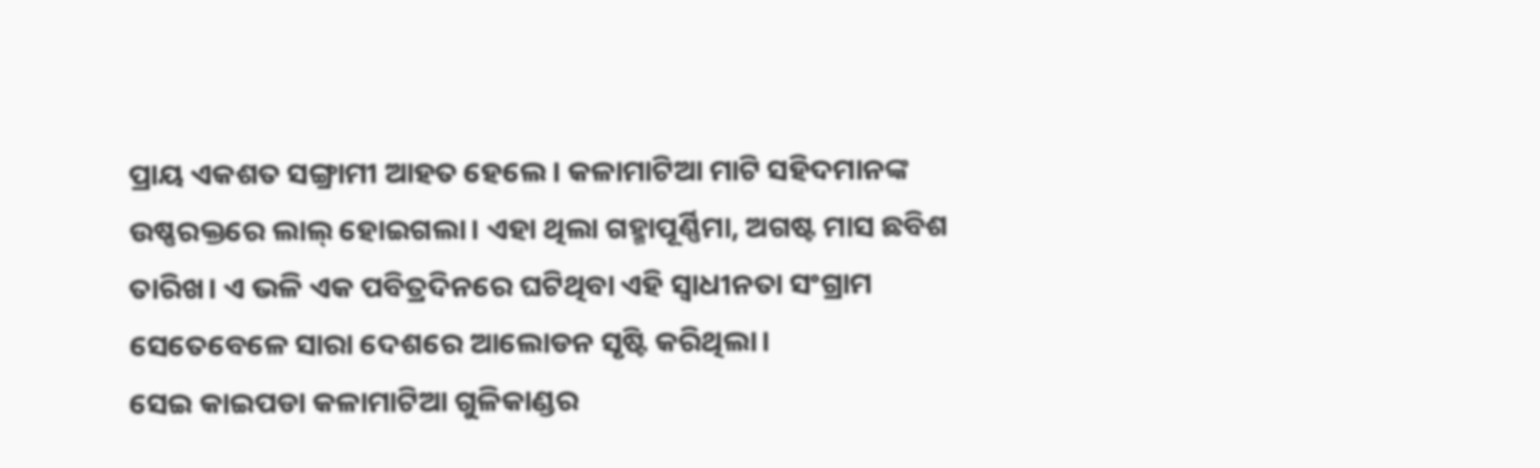ପ୍ରାୟ ଏକଶତ ସଙ୍ଗ୍ରାମୀ ଆହତ ହେଲେ। କଳାମାଟିଆ ମାଟି ସହିଦମାନଙ୍କ ଉଷ୍ଣରକ୍ତରେ ଲାଲ୍ ହୋଇଗଲା। ଏହା ଥିଲା ଗହ୍ମାପୂର୍ଣ୍ଣିମା, ଅଗଷ୍ଟ ମାସ ଛବିଶ ତାରିଖ। ଏ ଭଳି ଏକ ପବିତ୍ରଦିନରେ ଘଟିଥିବା ଏହି ସ୍ଵାଧୀନତା ସଂଗ୍ରାମ ସେତେବେଳେ ସାରା ଦେଶରେ ଆଲୋଡନ ସୃଷ୍ଟି କରିଥିଲା।
ସେଇ କାଇପଡା କଳାମାଟିଆ ଗୁଳିକାଣ୍ଡର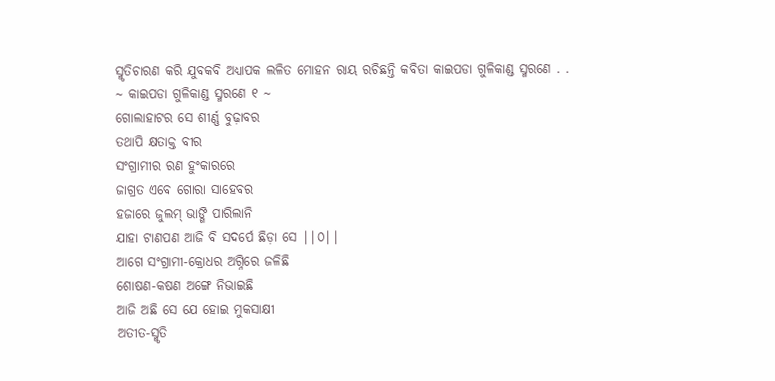ସ୍ମୃତିଚାରଣ କରି ଯୁବକବି ଅଧ୍ୟାପକ ଲଳିତ ମୋହନ ରାୟ ରଚିଛନ୍ତି କବିତା କାଇପଡା ଗୁଳିକାଣ୍ଡ ସ୍ମରଣେ . .
~ କାଇପଡା ଗୁଳିକାଣ୍ଡ ସ୍ମରଣେ ୧ ~
ଗୋଲାହାଟର ସେ ଶୀର୍ଣ୍ଣ ବୁଢ଼ାବର
ତଥାପି କ୍ଷତାକ୍ତ ବୀର
ସଂଗ୍ରାମୀର ରଣ ହୁଂକାରରେ
ଜାଗ୍ରତ ଏବେ ଗୋରା ସାହେବର
ହଜାରେ ଜୁଲମ୍ ଭାଙ୍ଗି ପାରିଲାନି
ଯାହା ଟାଣପଣ ଆଜି ବି ସଦର୍ପେ ଛିଡ଼ା ସେ ||୦||
ଆଗେ ସଂଗ୍ରାମୀ-କ୍ରୋଧର ଅଗ୍ନିରେ ଜଳିଛି
ଶୋଷଣ-କଷଣ ଅଙ୍ଗେ ନିଭାଇଛି
ଆଜି ଅଛି ସେ ଯେ ହୋଇ ମୁକସାକ୍ଷୀ
ଅତୀତ-ସ୍ମୃତି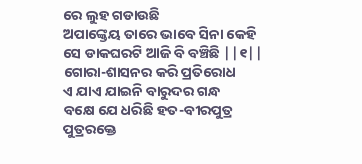ରେ ଲୁହ ଗଡାଉଛି
ଅପାଙ୍କ୍ତେୟ ତାରେ ଭାବେ ସିନା କେହି
ସେ ଡାକଘରଟି ଆଜି ବି ବଞ୍ଚିଛି ||୧||
ଗୋରା-ଶାସନର କରି ପ୍ରତିରୋଧ
ଏ ଯାଏ ଯାଇନି ବାରୁଦର ଗନ୍ଧ
ବକ୍ଷେ ଯେ ଧରିଛି ହତ-ବୀରପୁତ୍ର
ପୁତ୍ରରକ୍ତେ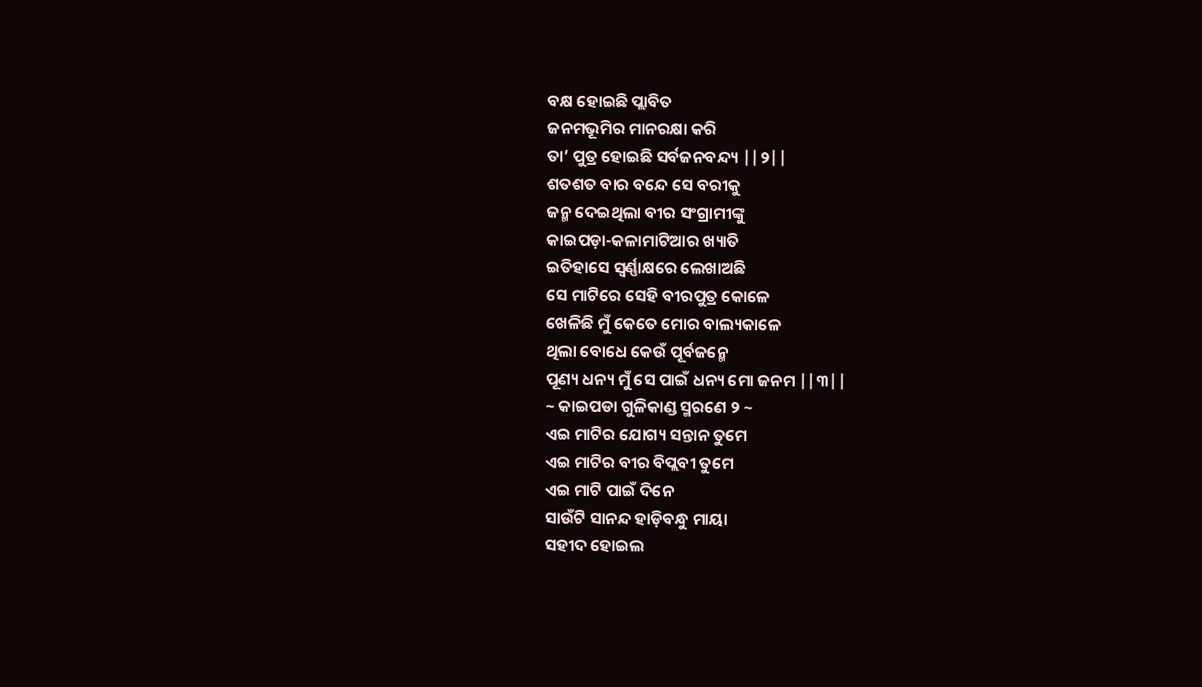ବକ୍ଷ ହୋଇଛି ପ୍ଲାବିତ
ଜନମଭୂମିର ମାନରକ୍ଷା କରି
ତା’ ପୁତ୍ର ହୋଇଛି ସର୍ବଜନବନ୍ଦ୍ୟ ||୨||
ଶତଶତ ବାର ବନ୍ଦେ ସେ ବରୀକୁ
ଜନ୍ମ ଦେଇଥିଲା ବୀର ସଂଗ୍ରାମୀଙ୍କୁ
କାଇପଡ଼ା-କଳାମାଟିଆର ଖ୍ୟାତି
ଇତିହାସେ ସ୍ଵର୍ଣ୍ଣାକ୍ଷରେ ଲେଖାଅଛି
ସେ ମାଟିରେ ସେହି ବୀରପୁତ୍ର କୋଳେ
ଖେଳିଛି ମୁଁ କେତେ ମୋର ବାଲ୍ୟକାଳେ
ଥିଲା ବୋଧେ କେଉଁ ପୂର୍ବଜନ୍ମେ
ପୂଣ୍ୟ ଧନ୍ୟ ମୁଁ ସେ ପାଇଁ ଧନ୍ୟ ମୋ ଜନମ ||୩||
~ କାଇପଡା ଗୁଳିକାଣ୍ଡ ସ୍ମରଣେ ୨ ~
ଏଇ ମାଟିର ଯୋଗ୍ୟ ସନ୍ତାନ ତୁମେ
ଏଇ ମାଟିର ବୀର ବିପ୍ଲବୀ ତୁମେ
ଏଇ ମାଟି ପାଇଁ ଦିନେ
ସାଉଁଟି ସାନନ୍ଦ ହାଡ଼ିବନ୍ଧୁ ମାୟା
ସହୀଦ ହୋଇଲ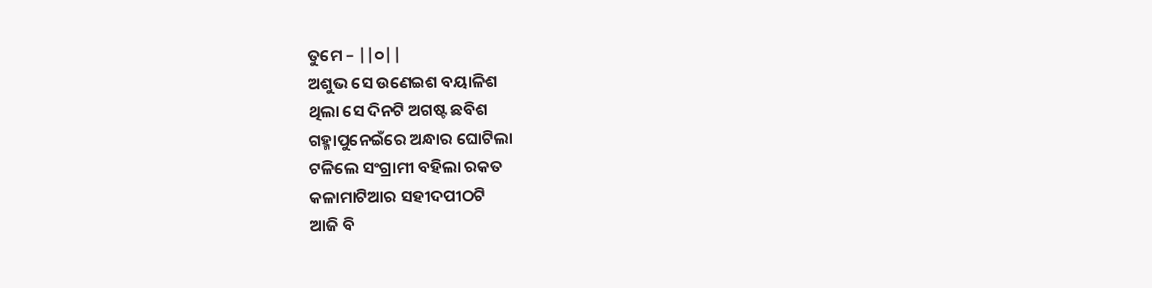ତୁମେ – ||୦||
ଅଶୁଭ ସେ ଉଣେଇଶ ବୟାଳିଶ
ଥିଲା ସେ ଦିନଟି ଅଗଷ୍ଟ ଛବିଶ
ଗହ୍ମାପୁନେଇଁରେ ଅନ୍ଧାର ଘୋଟିଲା
ଟଳିଲେ ସଂଗ୍ରାମୀ ବହିଲା ରକତ
କଳାମାଟିଆର ସହୀଦପୀଠଟି
ଆଜି ବି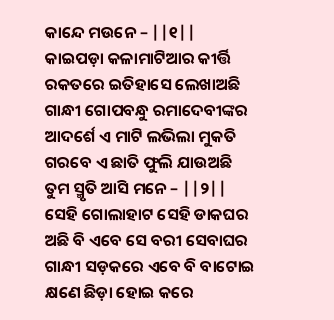କାନ୍ଦେ ମଉନେ – ||୧||
କାଇପଡ଼ା କଳାମାଟିଆର କୀର୍ତ୍ତି
ରକତରେ ଇତିହାସେ ଲେଖାଅଛି
ଗାନ୍ଧୀ ଗୋପବନ୍ଧୁ ରମାଦେବୀଙ୍କର
ଆଦର୍ଶେ ଏ ମାଟି ଲଭିଲା ମୁକତି
ଗରବେ ଏ ଛାତି ଫୁଲି ଯାଉଅଛି
ତୁମ ସ୍ମୃତି ଆସି ମନେ – ||୨||
ସେହି ଗୋଲାହାଟ ସେହି ଡାକଘର
ଅଛି ବି ଏବେ ସେ ବରୀ ସେବାଘର
ଗାନ୍ଧୀ ସଡ଼କରେ ଏବେ ବି ବାଟୋଇ
କ୍ଷଣେ ଛିଡ଼ା ହୋଇ କରେ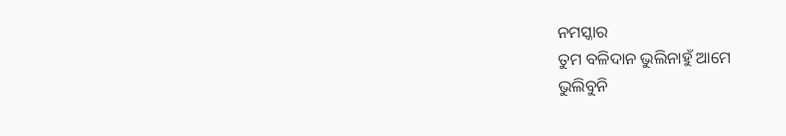ନମସ୍କାର
ତୁମ ବଳିଦାନ ଭୁଲିନାହୁଁ ଆମେ
ଭୁଲିବୁନି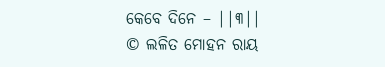କେବେ ଦିନେ – ||୩||
© ଲଳିତ ମୋହନ ରାୟ